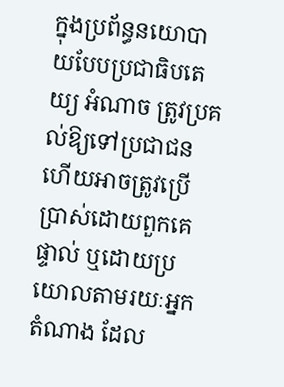ក្នុងប្រព័ន្ធនយោបាយបែបប្រជាធិបតេយ្យ អំណាច ត្រូវប្រគល់ឱ្យទៅប្រជាជនហើយអាចត្រូវប្រើប្រាស់ដោយពួកគេផ្ទាល់ ឬដោយប្រយោលតាមរយៈអ្នកតំណាង ដែល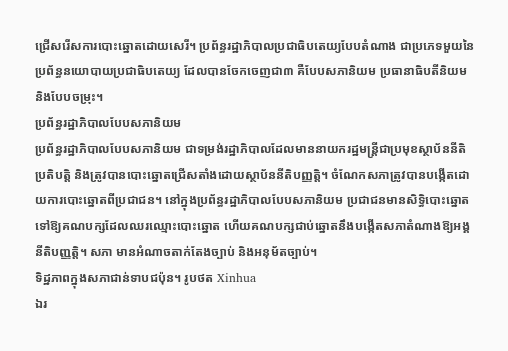ជ្រើសរើសការបោះឆ្នោតដោយសេរី។ ប្រព័ន្ធរដ្ឋាភិបាលប្រជាធិបតេយ្យបែបតំណាង ជាប្រភេទមួយនៃប្រព័ន្ធនយោបាយប្រជាធិបតេយ្យ ដែលបានចែកចេញជា៣ គឺបែបសភានិយម ប្រធានាធិបតីនិយម និងបែបចម្រុះ។
ប្រព័ន្ធរដ្ឋាភិបាលបែបសភានិយម
ប្រព័ន្ធរដ្ឋាភិបាលបែបសភានិយម ជាទម្រង់រដ្ឋាភិបាលដែលមាននាយករដ្ឋមន្ត្រីជាប្រមុខស្ថាប័ននីតិប្រតិបត្តិ និងត្រូវបានបោះឆ្នោតជ្រើសតាំងដោយស្ថាប័ននីតិបញ្ញត្តិ។ ចំណែកសភាត្រូវបានបង្កើតដោយការបោះឆ្នោតពីប្រជាជន។ នៅក្នុងប្រព័ន្ធរដ្ឋាភិបាលបែបសភានិយម ប្រជាជនមានសិទ្ធិបោះឆ្នោតទៅឱ្យគណបក្សដែលឈរឈ្មោះបោះឆ្នោត ហើយគណបក្សជាប់ឆ្នោតនឹងបង្កើតសភាតំណាងឱ្យអង្គនីតិបញ្ញត្តិ។ សភា មានអំណាចតាក់តែងច្បាប់ និងអនុម័តច្បាប់។
ទិដ្ឋភាពក្នុងសភាជាន់ទាបជប៉ុន។ រូបថត Xinhua
ឯរ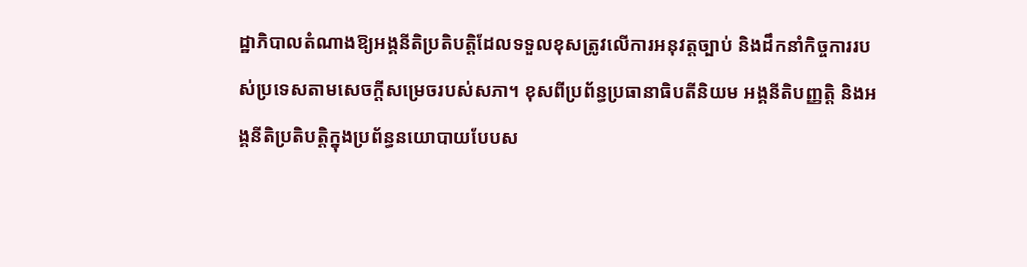ដ្ឋាភិបាលតំណាងឱ្យអង្គនីតិប្រតិបត្តិដែលទទួលខុសត្រូវលើការអនុវត្តច្បាប់ និងដឹកនាំកិច្ចការរបស់ប្រទេសតាមសេចក្ដីសម្រេចរបស់សភា។ ខុសពីប្រព័ន្ធប្រធានាធិបតីនិយម អង្គនីតិបញ្ញត្តិ និងអង្គនីតិប្រតិបត្តិក្នុងប្រព័ន្ធនយោបាយបែបស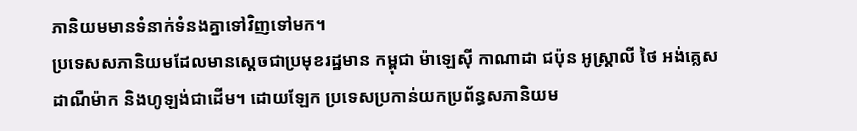ភានិយមមានទំនាក់ទំនងគ្នាទៅវិញទៅមក។
ប្រទេសសភានិយមដែលមានស្ដេចជាប្រមុខរដ្ឋមាន កម្ពុជា ម៉ាឡេស៊ី កាណាដា ជប៉ុន អូស្ត្រាលី ថៃ អង់គ្លេស ដាណឺម៉ាក និងហូឡង់ជាដើម។ ដោយឡែក ប្រទេសប្រកាន់យកប្រព័ន្ធសភានិយម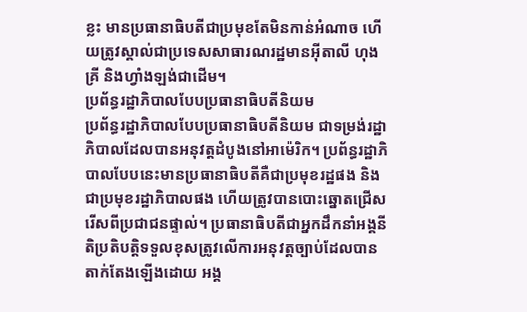ខ្លះ មានប្រធានាធិបតីជាប្រមុខតែមិនកាន់អំណាច ហើយត្រូវស្គាល់ជាប្រទេសសាធារណរដ្ឋមានអ៊ីតាលី ហុងគ្រី និងហ្វាំងឡង់ជាដើម។
ប្រព័ន្ធរដ្ឋាភិបាលបែបប្រធានាធិបតីនិយម
ប្រព័ន្ធរដ្ឋាភិបាលបែបប្រធានាធិបតីនិយម ជាទម្រង់រដ្ឋាភិបាលដែលបានអនុវត្តដំបូងនៅអាម៉េរិក។ ប្រព័ន្ធរដ្ឋាភិបាលបែបនេះមានប្រធានាធិបតីគឺជាប្រមុខរដ្ឋផង និងជាប្រមុខរដ្ឋាភិបាលផង ហើយត្រូវបានបោះឆ្នោតជ្រើសរើសពីប្រជាជនផ្ទាល់។ ប្រធានាធិបតីជាអ្នកដឹកនាំអង្គនីតិប្រតិបត្តិទទួលខុសត្រូវលើការអនុវត្តច្បាប់ដែលបានតាក់តែងឡើងដោយ អង្គ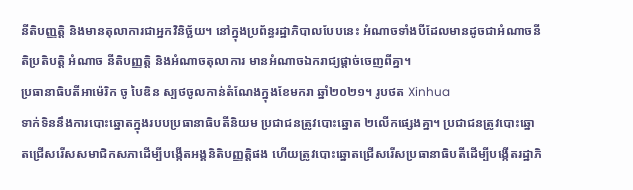នីតិបញ្ញត្តិ និងមានតុលាការជាអ្នកវិនិច្ឆ័យ។ នៅក្នុងប្រព័ន្ធរដ្ឋាភិបាលបែបនេះ អំណាចទាំងបីដែលមានដូចជាអំណាចនីតិប្រតិបត្តិ អំណាច នីតិបញ្ញត្តិ និងអំណាចតុលាការ មានអំណាចឯករាជ្យផ្ដាច់ចេញពីគ្នា។
ប្រធានាធិបតីអាម៉េរិក ចូ បៃឌិន ស្បថចូលកាន់តំណែងក្នុងខែមករា ឆ្នាំ២០២១។ រូបថត Xinhua
ទាក់ទិននឹងការបោះឆ្នោតក្នុងរបបប្រធានាធិបតីនិយម ប្រជាជនត្រូវបោះឆ្នោត ២លើកផ្សេងគ្នា។ ប្រជាជនត្រូវបោះឆ្នោតជ្រើសរើសសមាជិកសភាដើម្បីបង្កើតអង្គនិតិបញ្ញត្តិផង ហើយត្រូវបោះឆ្នោតជ្រើសរើសប្រធានាធិបតីដើម្បីបង្កើតរដ្ឋាភិ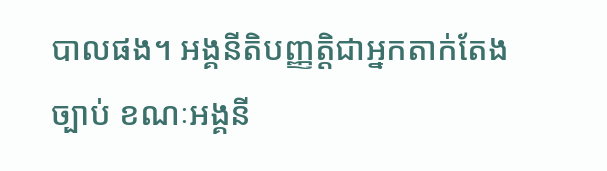បាលផង។ អង្គនីតិបញ្ញត្តិជាអ្នកតាក់តែងច្បាប់ ខណៈអង្គនី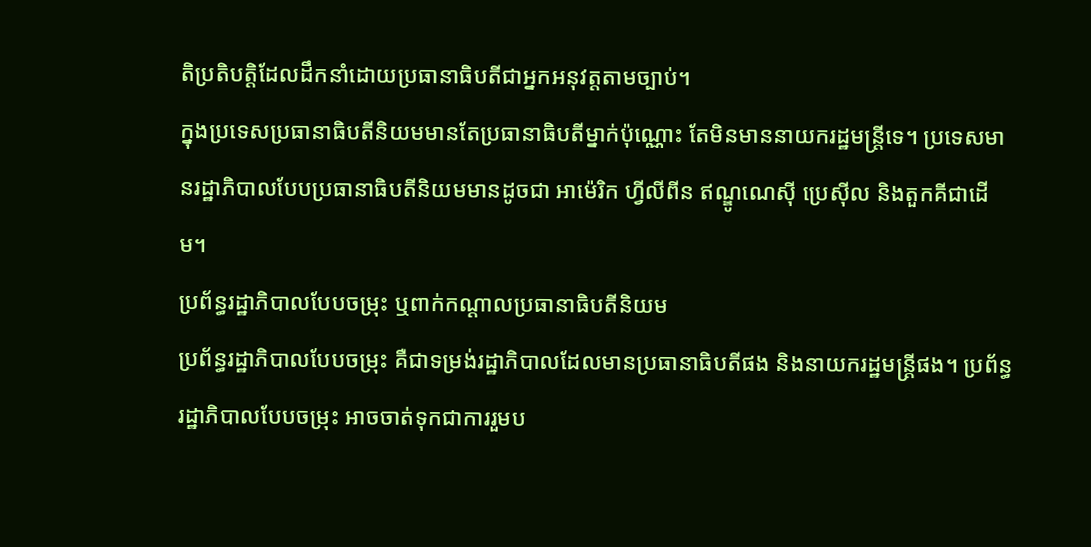តិប្រតិបត្តិដែលដឹកនាំដោយប្រធានាធិបតីជាអ្នកអនុវត្តតាមច្បាប់។
ក្នុងប្រទេសប្រធានាធិបតីនិយមមានតែប្រធានាធិបតីម្នាក់ប៉ុណ្ណោះ តែមិនមាននាយករដ្ឋមន្ត្រីទេ។ ប្រទេសមានរដ្ឋាភិបាលបែបប្រធានាធិបតីនិយមមានដូចជា អាម៉េរិក ហ្វីលីពីន ឥណ្ឌូណេស៊ី ប្រេស៊ីល និងតួកគីជាដើម។
ប្រព័ន្ធរដ្ឋាភិបាលបែបចម្រុះ ឬពាក់កណ្ដាលប្រធានាធិបតីនិយម
ប្រព័ន្ធរដ្ឋាភិបាលបែបចម្រុះ គឺជាទម្រង់រដ្ឋាភិបាលដែលមានប្រធានាធិបតីផង និងនាយករដ្ឋមន្ត្រីផង។ ប្រព័ន្ធរដ្ឋាភិបាលបែបចម្រុះ អាចចាត់ទុកជាការរួមប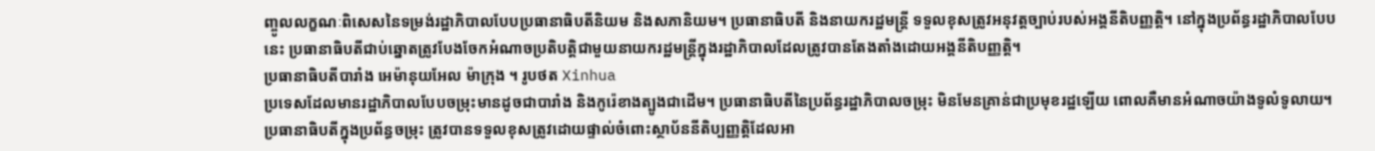ញ្ចូលលក្ខណៈពិសេសនៃទម្រង់រដ្ឋាភិបាលបែបប្រធានាធិបតីនិយម និងសភានិយម។ ប្រធានាធិបតី និងនាយករដ្ឋមន្រ្តី ទទួលខុសត្រូវអនុវត្តច្បាប់របស់អង្គនីតិបញ្ញត្តិ។ នៅក្នុងប្រព័ន្ធរដ្ឋាភិបាលបែបនេះ ប្រធានាធិបតីជាប់ឆ្នោតត្រូវបែងចែកអំណាចប្រតិបត្តិជាមួយនាយករដ្ឋមន្ត្រីក្នុងរដ្ឋាភិបាលដែលត្រូវបានតែងតាំងដោយអង្គនីតិបញ្ញត្តិ។
ប្រធានាធិបតីបារាំង អេម៉ានុយអែល ម៉ាក្រុង ។ រូបថត Xinhua
ប្រទេសដែលមានរដ្ឋាភិបាលបែបចម្រុះមានដូចជាបារាំង និងកូរ៉េខាងត្បូងជាដើម។ ប្រធានាធិបតីនៃប្រព័ន្ធរដ្ឋាភិបាលចម្រុះ មិនមែនគ្រាន់ជាប្រមុខរដ្ឋឡើយ ពោលគឺមានអំណាចយ៉ាងទូលំទូលាយ។ ប្រធានាធិបតីក្នុងប្រព័ន្ធចម្រុះ ត្រូវបានទទួលខុសត្រូវដោយផ្ទាល់ចំពោះស្ថាប័ននីតិប្បញ្ញត្តិដែលអា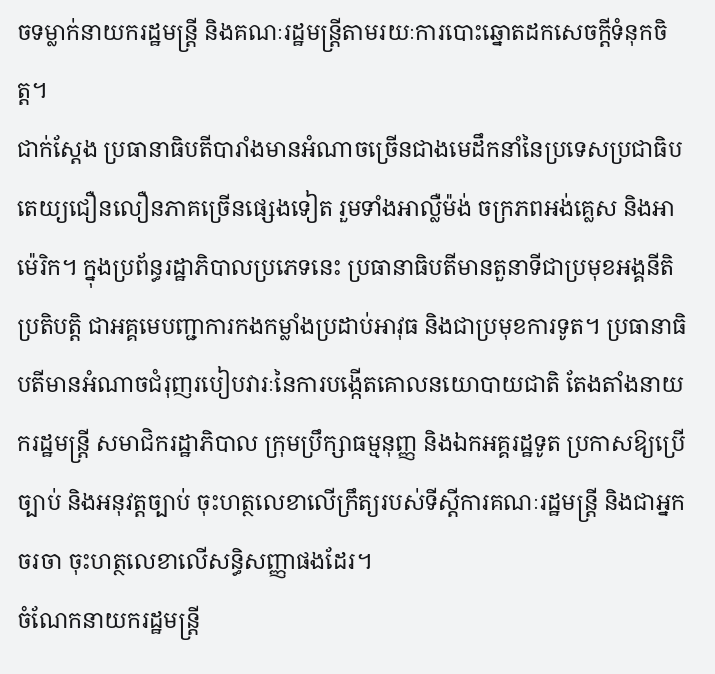ចទម្លាក់នាយករដ្ឋមន្ត្រី និងគណៈរដ្ឋមន្ត្រីតាមរយៈការបោះឆ្នោតដកសេចក្ដីទំនុកចិត្ត។
ជាក់ស្តែង ប្រធានាធិបតីបារាំងមានអំណាចច្រើនជាងមេដឹកនាំនៃប្រទេសប្រជាធិបតេយ្យជឿនលឿនភាគច្រើនផ្សេងទៀត រួមទាំងអាល្លឺម៉ង់ ចក្រភពអង់គ្លេស និងអាម៉េរិក។ ក្នុងប្រព័ន្ធរដ្ឋាភិបាលប្រភេទនេះ ប្រធានាធិបតីមានតួនាទីជាប្រមុខអង្គនីតិប្រតិបត្តិ ជាអគ្គមេបញ្ជាការកងកម្លាំងប្រដាប់អាវុធ និងជាប្រមុខការទូត។ ប្រធានាធិបតីមានអំណាចជំរុញរបៀបវារៈនៃការបង្កើតគោលនយោបាយជាតិ តែងតាំងនាយករដ្ឋមន្ត្រី សមាជិករដ្ឋាភិបាល ក្រុមប្រឹក្សាធម្មនុញ្ញ និងឯកអគ្គរដ្ឋទូត ប្រកាសឱ្យប្រើច្បាប់ និងអនុវត្តច្បាប់ ចុះហត្ថលេខាលើក្រឹត្យរបស់ទីស្ដីការគណៈរដ្ឋមន្ត្រី និងជាអ្នកចរចា ចុះហត្ថលេខាលើសន្ធិសញ្ញាផងដែរ។
ចំណែកនាយករដ្ឋមន្ត្រី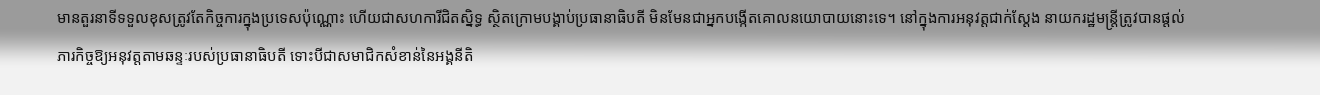មានតួរនាទីទទួលខុសត្រូវតែកិច្ចការក្នុងប្រទេសប៉ុណ្ណោះ ហើយជាសហការីជិតស្និទ្ធ ស្ថិតក្រោមបង្គាប់ប្រធានាធិបតី មិនមែនជាអ្នកបង្កើតគោលនយោបាយនោះទេ។ នៅក្នុងការអនុវត្តជាក់ស្ដែង នាយករដ្ឋមន្ត្រីត្រូវបានផ្តល់ភារកិច្ចឱ្យអនុវត្តតាមឆន្ទៈរបស់ប្រធានាធិបតី ទោះបីជាសមាជិកសំខាន់នៃអង្គនីតិ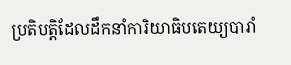ប្រតិបត្តិដែលដឹកនាំការិយាធិបតេយ្យបារាំ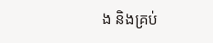ង និងគ្រប់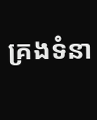គ្រងទំនា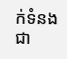ក់ទំនងជា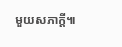មួយសភាក្តី៕